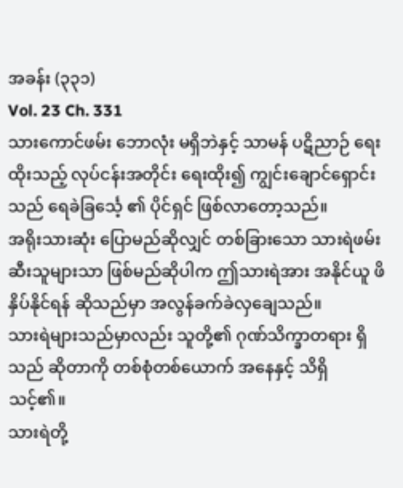အခန်း (၃၃၁)
Vol. 23 Ch. 331
သားကောင်ဖမ်း ဘောလုံး မရှိဘဲနှင့် သာမန် ပဋိညာဉ် ရေးထိုးသည့် လုပ်ငန်းအတိုင်း ရေးထိုး၍ ကျွင်းချောင်ရှောင်းသည် ရေခဲခြင်္သေ့ ၏ ပိုင်ရှင် ဖြစ်လာတော့သည်။
အရိုးသားဆုံး ပြောမည်ဆိုလျှင် တစ်ခြားသော သားရဲဖမ်းဆီးသူများသာ ဖြစ်မည်ဆိုပါက ဤသားရဲအား အနိုင်ယူ ဖိနှိပ်နိုင်ရန် ဆိုသည်မှာ အလွန်ခက်ခဲလှချေသည်။
သားရဲများသည်မှာလည်း သူတို့၏ ဂုဏ်သိက္ခာတရား ရှိသည် ဆိုတာကို တစ်စုံတစ်ယောက် အနေနှင့် သိရှိသင့်၏။
သားရဲတို့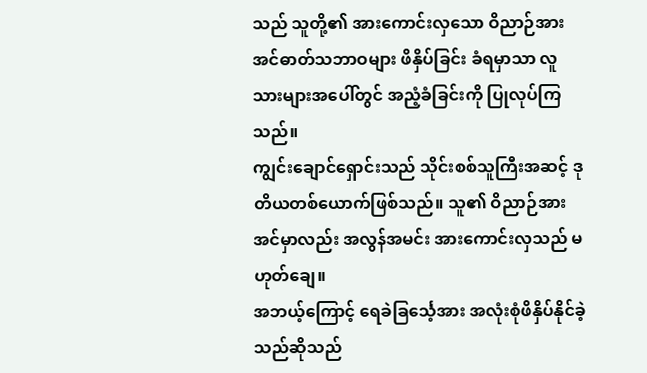သည် သူတို့၏ အားကောင်းလှသော ဝိညာဉ်အားအင်ဓာတ်သဘာဝများ ဖိနှိပ်ခြင်း ခံရမှာသာ လူသားများအပေါ်တွင် အညံ့ခံခြင်းကို ပြုလုပ်ကြသည်။
ကျွင်းချောင်ရှောင်းသည် သိုင်းစစ်သူကြီးအဆင့် ဒုတိယတစ်ယောက်ဖြစ်သည်။ သူ၏ ဝိညာဉ်အားအင်မှာလည်း အလွန်အမင်း အားကောင်းလှသည် မဟုတ်ချေ။
အဘယ့်ကြောင့် ရေခဲခြင်္သေ့အား အလုံးစုံဖိနှိပ်နိုင်ခဲ့သည်ဆိုသည်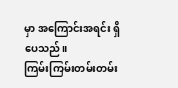မှာ အကြောင်းအရင်း ရှိပေသည်။
ကြမ်းကြမ်းတမ်းတမ်း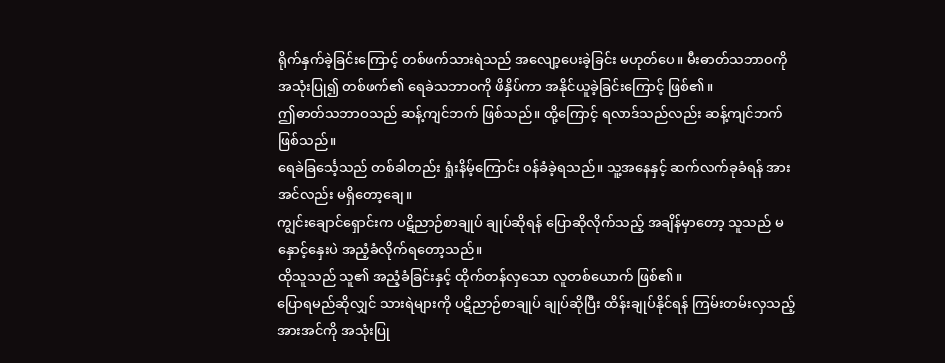ရိုက်နှက်ခဲ့ခြင်းကြောင့် တစ်ဖက်သားရဲသည် အလျော့ပေးခဲ့ခြင်း မဟုတ်ပေ။ မီးဓာတ်သဘာဝကို အသုံးပြု၍ တစ်ဖက်၏ ရေခဲသဘာဝကို ဖိနှိပ်ကာ အနိုင်ယူခဲ့ခြင်းကြောင့် ဖြစ်၏။
ဤဓာတ်သဘာဝသည် ဆန့်ကျင်ဘက် ဖြစ်သည်။ ထို့ကြောင့် ရလာဒ်သည်လည်း ဆန့်ကျင်ဘက် ဖြစ်သည်။
ရေခဲခြင်္သေ့သည် တစ်ခါတည်း ရှုံးနိမ့်ကြောင်း ဝန်ခံခဲ့ရသည်။ သူ့အနေနှင့် ဆက်လက်ခုခံရန် အားအင်လည်း မရှိတော့ချေ။
ကျွင်းချောင်ရှောင်းက ပဋိညာဉ်စာချုပ် ချုပ်ဆိုရန် ပြောဆိုလိုက်သည့် အချိန်မှာတော့ သူသည် မနှောင့်နှေးပဲ အညံ့ခံလိုက်ရတော့သည်။
ထိုသူသည် သူ၏ အညံ့ခံခြင်းနှင့် ထိုက်တန်လှသော လူတစ်ယောက် ဖြစ်၏။
ပြောရမည်ဆိုလျှင် သားရဲများကို ပဋိညာဉ်စာချုပ် ချုပ်ဆိုပြီး ထိန်းချုပ်နိုင်ရန် ကြမ်းတမ်းလှသည့် အားအင်ကို အသုံးပြု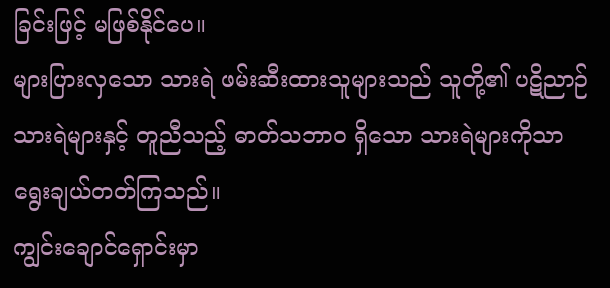ခြင်းဖြင့် မဖြစ်နိုင်ပေ။
များပြားလှသော သားရဲ ဖမ်းဆီးထားသူများသည် သူတို့၏ ပဋိညာဉ် သားရဲများနှင့် တူညီသည့် ဓာတ်သဘာဝ ရှိသော သားရဲများကိုသာ ရွေးချယ်တတ်ကြသည်။
ကျွင်းချောင်ရှောင်းမှာ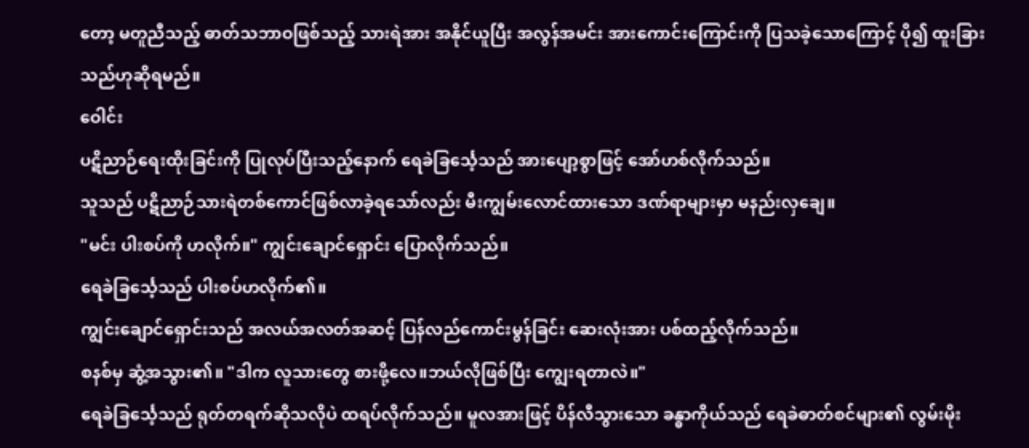တော့ မတူညီသည့် ဓာတ်သဘာဝဖြစ်သည့် သားရဲအား အနိုင်ယူပြီး အလွန်အမင်း အားကောင်းကြောင်းကို ပြသခဲ့သောကြောင့် ပို၍ ထူးခြားသည်ဟုဆိုရမည်။
ဝေါင်း
ပဋိညာဉ်ရေးထိုးခြင်းကို ပြုလုပ်ပြီးသည့်နောက် ရေခဲခြင်္သေ့သည် အားပျော့စွာဖြင့် အော်ဟစ်လိုက်သည်။
သူသည် ပဋိညာဉ်သားရဲတစ်ကောင်ဖြစ်လာခဲ့ရသော်လည်း မီးကျွမ်းလောင်ထားသော ဒဏ်ရာများမှာ မနည်းလှချေ။
"မင်း ပါးစပ်ကို ဟလိုက်။" ကျွင်းချောင်ရှောင်း ပြောလိုက်သည်။
ရေခဲခြင်္သေ့သည် ပါးစပ်ဟလိုက်၏။
ကျွင်းချောင်ရှောင်းသည် အလယ်အလတ်အဆင့် ပြန်လည်ကောင်းမွန်ခြင်း ဆေးလုံးအား ပစ်ထည့်လိုက်သည်။
စနစ်မှ ဆွံ့အသွား၏။ "ဒါက လူသားတွေ စားဖို့လေ။ဘယ်လိုဖြစ်ပြီး ကျွေးရတာလဲ။"
ရေခဲခြင်္သေ့သည် ရုတ်တရက်ဆိုသလိုပဲ ထရပ်လိုက်သည်။ မူလအားဖြင့် ပိန်လီသွားသော ခန္ဓာကိုယ်သည် ရေခဲဓာတ်စင်များ၏ လွမ်းမိုး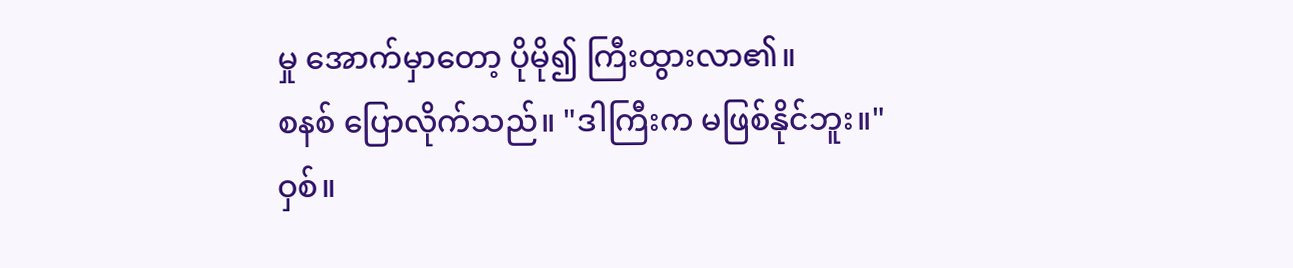မှု အောက်မှာတော့ ပိုမို၍ ကြီးထွားလာ၏။
စနစ် ပြောလိုက်သည်။ "ဒါကြီးက မဖြစ်နိုင်ဘူး။"
ဝှစ်။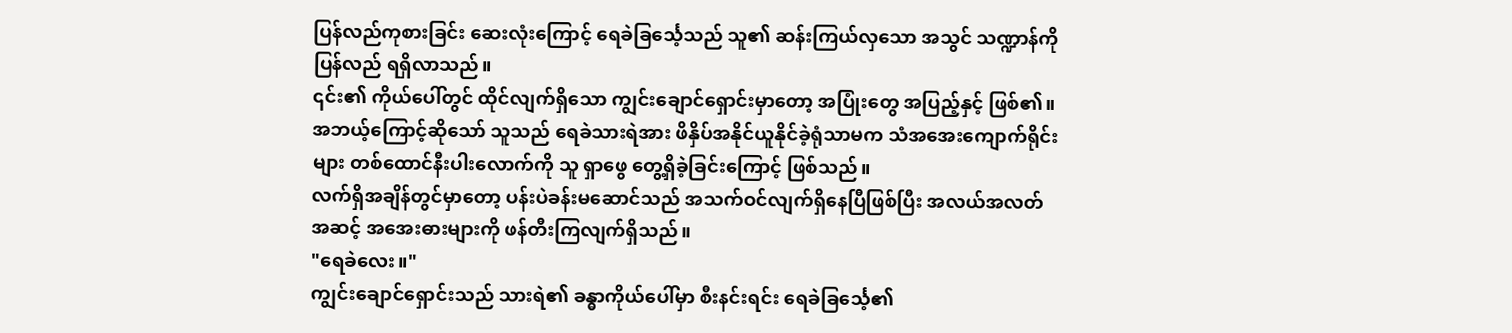ပြန်လည်ကုစားခြင်း ဆေးလုံးကြောင့် ရေခဲခြင်္သေ့သည် သူ၏ ဆန်းကြယ်လှသော အသွင် သဏ္ဍာန်ကို ပြန်လည် ရရှိလာသည်။
၎င်း၏ ကိုယ်ပေါ်တွင် ထိုင်လျက်ရှိသော ကျွင်းချောင်ရှောင်းမှာတော့ အပြုံးတွေ အပြည့်နှင့် ဖြစ်၏။
အဘယ့်ကြောင့်ဆိုသော် သူသည် ရေခဲသားရဲအား ဖိနှိပ်အနိုင်ယူနိုင်ခဲ့ရုံသာမက သံအအေးကျောက်ရိုင်းများ တစ်ထောင်နီးပါးလောက်ကို သူ ရှာဖွေ တွေ့ရှိခဲ့ခြင်းကြောင့် ဖြစ်သည်။
လက်ရှိအချိန်တွင်မှာတော့ ပန်းပဲခန်းမဆောင်သည် အသက်ဝင်လျက်ရှိနေပြီဖြစ်ပြီး အလယ်အလတ်အဆင့် အအေးဓားများကို ဖန်တီးကြလျက်ရှိသည်။
"ရေခဲလေး။"
ကျွင်းချောင်ရှောင်းသည် သားရဲ၏ ခန္ဓာကိုယ်ပေါ်မှာ စီးနင်းရင်း ရေခဲခြင်္သေ့၏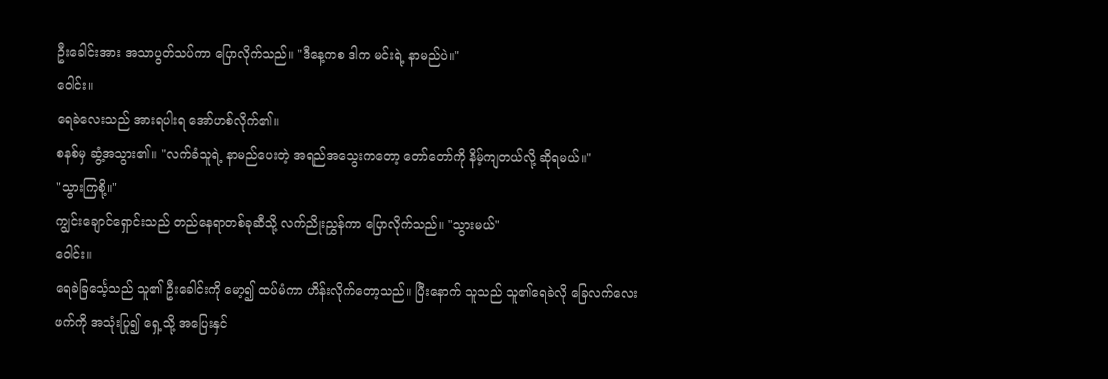ဦးခေါင်းအား အသာပွတ်သပ်ကာ ပြောလိုက်သည်။ "ဒီနေ့ကစ ဒါက မင်းရဲ့ နာမည်ပဲ။"
ဝေါင်း။
ရေခဲလေးသည် အားရပါးရ အော်ဟစ်လိုက်၏။
စနစ်မှ ဆွံ့အသွား၏။ "လက်ခံသူရဲ့ နာမည်ပေးတဲ့ အရည်အသွေးကတော့ တော်တော်ကို နိမ့်ကျတယ်လို့ ဆိုရမယ်။"
"သွားကြစို့။"
ကျွင်းချောင်ရှောင်းသည် တည်နေရာတစ်ခုဆီသို့ လက်ညိုးညွှန်ကာ ပြောလိုက်သည်။ "သွားမယ်"
ဝေါင်း။
ရေခဲခြင်္သေ့သည် သူ၏ ဦးခေါင်းကို မော့၍ ထပ်မံကာ ဟိန်းလိုက်တော့သည်။ ပြီးနောက် သူသည် သူ၏ရေခဲလို ခြေလက်လေးဖက်ကို အသုံးပြု၍ ရှေ့သို့ အပြေးနှင်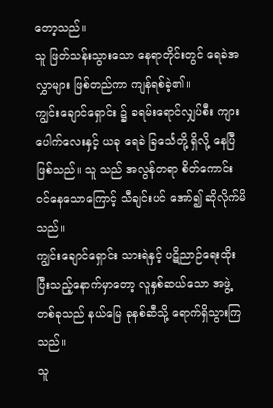တော့သည်။
သူ ဖြတ်သန်းသွားသော နေရာတိုင်းတွင် ရေခဲအလွှာများ ဖြစ်တည်ကာ ကျန်ရစ်ခဲ့၏။
ကျွင်းချောင်ရှောင်း ၌ ခရမ်းရောင်လျှပ်စီး ကျားပေါက်လေးနှင့် ယခု ရေခဲ ခြင်္သေတို့ ရှိလို့ နေပြီ ဖြစ်သည်။ သူ သည် အလွန်တရာ စိတ်ကောင်းဝင်နေသောကြောင့် သီချင်းပင် အော်၍ ဆိုလိုက်မိသည်။
ကျွင်းချောင်ရှောင်း သားရဲနှင့် ပဋိညာဉ်ရေးထိုးပြီးသည့်နောက်မှာတော့ လူနှစ်ဆယ်သော အဖွဲ့တစ်ခုသည် နယ်မြေ ခုနစ်ဆီသို့ ရောက်ရှိသွားကြသည်။
သူ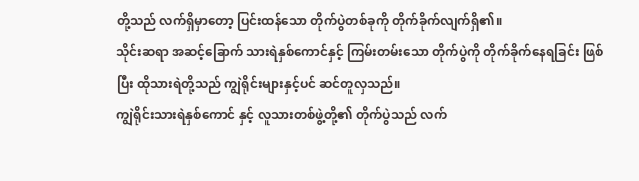တို့သည် လက်ရှိမှာတော့ ပြင်းထန်သော တိုက်ပွဲတစ်ခုကို တိုက်ခိုက်လျက်ရှိ၏။
သိုင်းဆရာ အဆင့်ခြောက် သားရဲနှစ်ကောင်နှင့် ကြမ်းတမ်းသော တိုက်ပွဲကို တိုက်ခိုက်နေရခြင်း ဖြစ်ပြီး ထိုသားရဲတို့သည် ကျွဲရိုင်းများနှင့်ပင် ဆင်တူလှသည်။
ကျွဲရိုင်းသားရဲနှစ်ကောင် နှင့် လူသားတစ်ဖွဲ့တို့၏ တိုက်ပွဲသည် လက်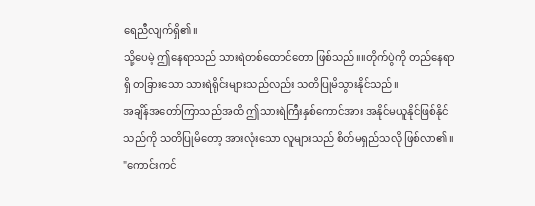ရေညီလျက်ရှိ၏။
သို့ပေမဲ့ ဤနေရာသည် သားရဲတစ်ထောင်တော ဖြစ်သည်။။တိုက်ပွဲကို တည်နေရာရှိ တခြားသော သားရဲရိုင်းများသည်လည်း သတိပြုမိသွားနိုင်သည်။
အချိန်အတော်ကြာသည်အထိ ဤသားရဲကြီးနှစ်ကောင်အား အနိုင်မယူနိုင်ဖြစ်နိုင်သည်ကို သတိပြုမိတော့ အားလုံးသော လူများသည် စိတ်မရှည်သလို ဖြစ်လာ၏။
"ကောင်းကင်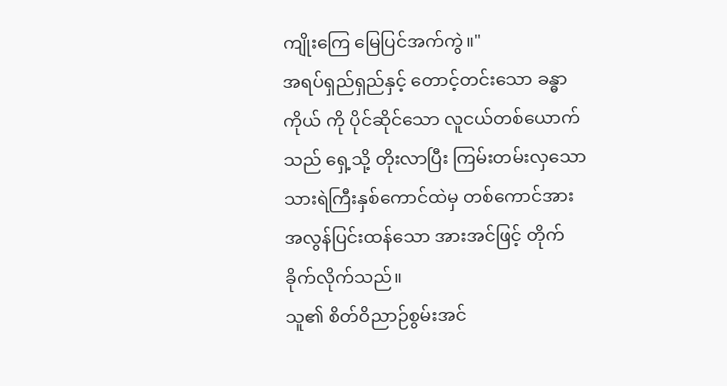ကျိုးကြေ မြေပြင်အက်ကွဲ။"
အရပ်ရှည်ရှည်နှင့် တောင့်တင်းသော ခန္ဓာကိုယ် ကို ပိုင်ဆိုင်သော လူငယ်တစ်ယောက်သည် ရှေ့သို့ တိုးလာပြီး ကြမ်းတမ်းလှသော သားရဲကြီးနှစ်ကောင်ထဲမှ တစ်ကောင်အား အလွန်ပြင်းထန်သော အားအင်ဖြင့် တိုက်ခိုက်လိုက်သည်။
သူ၏ စိတ်ဝိညာဉ်စွမ်းအင်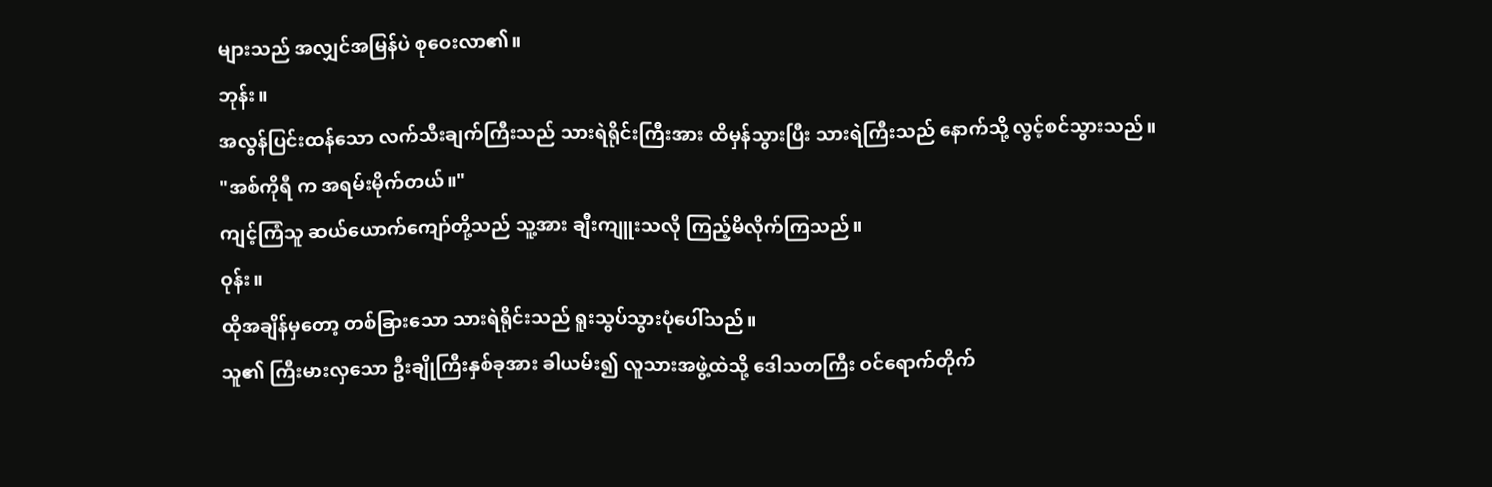များသည် အလျှင်အမြန်ပဲ စုဝေးလာ၏။
ဘုန်း။
အလွန်ပြင်းထန်သော လက်သီးချက်ကြီးသည် သားရဲရိုင်းကြီးအား ထိမှန်သွားပြီး သားရဲကြီးသည် နောက်သို့ လွင့်စင်သွားသည်။
"အစ်ကိုရီ က အရမ်းမိုက်တယ်။"
ကျင့်ကြံသူ ဆယ်ယောက်ကျော်တို့သည် သူ့အား ချီးကျူးသလို ကြည့်မိလိုက်ကြသည်။
ဝုန်း။
ထိုအချိန်မှတော့ တစ်ခြားသော သားရဲရိုင်းသည် ရူးသွပ်သွားပုံပေါ်သည်။
သူ၏ ကြီးမားလှသော ဦးချိုကြီးနှစ်ခုအား ခါယမ်း၍ လူသားအဖွဲ့ထဲသို့ ဒေါသတကြီး ဝင်ရောက်တိုက်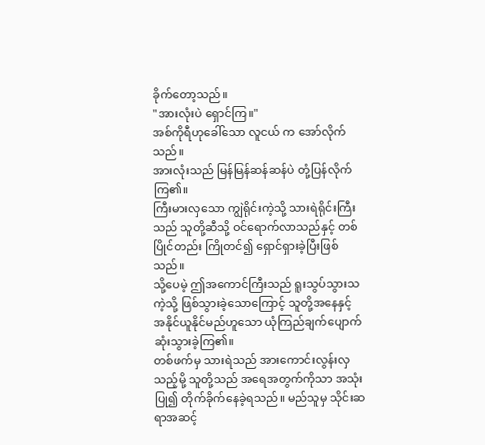ခိုက်တော့သည်။
"အားလုံးပဲ ရှောင်ကြ။"
အစ်ကိုရီဟုခေါ်သော လူငယ် က အော်လိုက်သည်။
အားလုံးသည် မြန်မြန်ဆန်ဆန်ပဲ တုံ့ပြန်လိုက်ကြ၏။
ကြီးမားလှသော ကျွဲရိုင်းကဲ့သို့ သားရဲရိုင်းကြီးသည် သူတို့ဆီသို့ ဝင်ရောက်လာသည်နှင့် တစ်ပြိုင်တည်း ကြိုတင်၍ ရှောင်ရှားခဲ့ပြီးဖြစ်သည်။
သို့ပေမဲ့ ဤအကောင်ကြီးသည် ရူးသွပ်သွားသကဲ့သို့ ဖြစ်သွားခဲ့သောကြောင့် သူတို့အနေနှင့် အနိုင်ယူနိုင်မည်ဟူသော ယုံကြည်ချက်ပျောက်ဆုံးသွားခဲ့ကြ၏။
တစ်ဖက်မှ သားရဲသည် အားကောင်းလွန်းလှသည့်မို့ သူတို့သည် အရေအတွက်ကိုသာ အသုံးပြု၍ တိုက်ခိုက်နေခဲ့ရသည်။ မည်သူမှ သိုင်းဆရာအဆင့်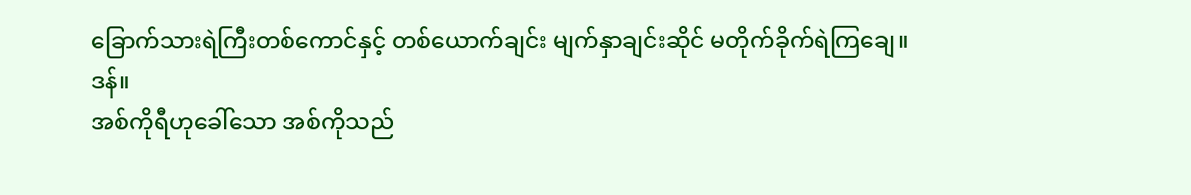ခြောက်သားရဲကြီးတစ်ကောင်နှင့် တစ်ယောက်ချင်း မျက်နှာချင်းဆိုင် မတိုက်ခိုက်ရဲကြချေ။
ဒန်။
အစ်ကိုရီဟုခေါ်သော အစ်ကိုသည်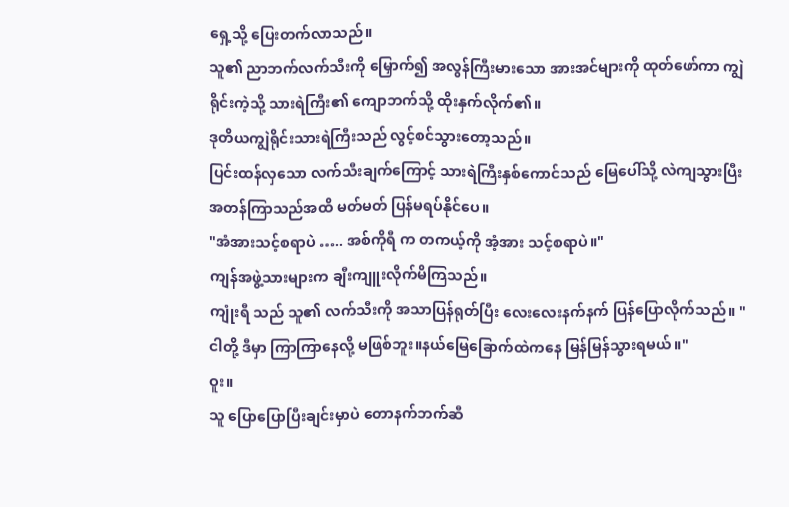ရှေ့သို့ ပြေးတက်လာသည်။
သူ၏ ညာဘက်လက်သီးကို မြှောက်၍ အလွန်ကြီးမားသော အားအင်များကို ထုတ်ဖော်ကာ ကျွဲရိုင်းကဲ့သို့ သားရဲကြီး၏ ကျောဘက်သို့ ထိုးနှက်လိုက်၏။
ဒုတိယကျွဲရိုင်းသားရဲကြီးသည် လွင့်စင်သွားတော့သည်။
ပြင်းထန်လှသော လက်သီးချက်ကြောင့် သားရဲကြီးနှစ်ကောင်သည် မြေပေါ်သို့ လဲကျသွားပြီး အတန်ကြာသည်အထိ မတ်မတ် ပြန်မရပ်နိုင်ပေ။
"အံအားသင့်စရာပဲ ….. အစ်ကိုရီ က တကယ့်ကို အံ့အား သင့်စရာပဲ။"
ကျန်အဖွဲ့သားများက ချီးကျူးလိုက်မိကြသည်။
ကျုံးရီ သည် သူ၏ လက်သီးကို အသာပြန်ရုတ်ပြီး လေးလေးနက်နက် ပြန်ပြောလိုက်သည်။ "ငါတို့ ဒီမှာ ကြာကြာနေလို့ မဖြစ်ဘူး။နယ်မြေခြောက်ထဲကနေ မြန်မြန်သွားရမယ်။"
ဝူး။
သူ ပြောပြောပြီးချင်းမှာပဲ တောနက်ဘက်ဆီ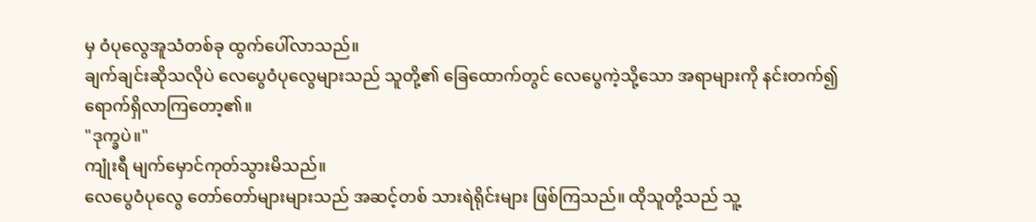မှ ဝံပုလွေအူသံတစ်ခု ထွက်ပေါ်လာသည်။
ချက်ချင်းဆိုသလိုပဲ လေပွေဝံပုလွေများသည် သူတို့၏ ခြေထောက်တွင် လေပွေကဲ့သို့သော အရာများကို နင်းတက်၍ ရောက်ရှိလာကြတော့၏။
"ဒုက္ခပဲ။"
ကျုံးရီ မျက်မှောင်ကုတ်သွားမိသည်။
လေပွေဝံပုလွေ တော်တော်များများသည် အဆင့်တစ် သားရဲရိုင်းများ ဖြစ်ကြသည်။ ထိုသူတို့သည် သူ့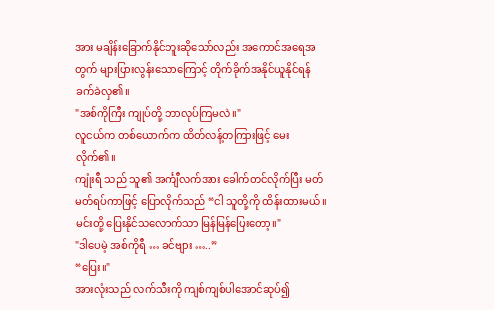အား မချိန်းခြောက်နိုင်ဘူးဆိုသော်လည်း အကောင်အရေအတွက် များပြားလွန်းသောကြောင့် တိုက်ခိုက်အနိုင်ယူနိုင်ရန် ခက်ခဲလှ၏။
"အစ်ကိုကြီး ကျုပ်တို့ ဘာလုပ်ကြမလဲ။"
လူငယ်က တစ်ယောက်က ထိတ်လန့်တကြားဖြင့် မေးလိုက်၏။
ကျုံးရီ သည် သူ၏ အင်္ကျီလက်အား ခေါက်တင်လိုက်ပြီး မတ်မတ်ရပ်ကာဖြင့် ပြောလိုက်သည် “ငါ သူတို့ကို ထိန်းထားမယ်။မင်းတို့ ပြေးနိုင်သလောက်သာ မြန်မြန်ပြေးတော့။"
"ဒါပေမဲ့ အစ်ကိုရီ … ခင်ဗျား …..”
“ပြေး။"
အားလုံးသည် လက်သီးကို ကျစ်ကျစ်ပါအောင်ဆုပ်၍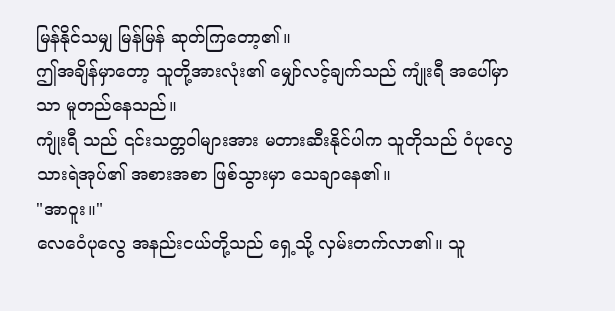မြန်နိုင်သမျှ မြန်မြန် ဆုတ်ကြတော့၏။
ဤအချိန်မှာတော့ သူတို့အားလုံး၏ မျှော်လင့်ချက်သည် ကျုံးရီ အပေါ်မှာသာ မူတည်နေသည်။
ကျုံးရီ သည် ၎င်းသတ္တဝါများအား မတားဆီးနိုင်ပါက သူတိုသည် ဝံပုလွေ သားရဲအုပ်၏ အစားအစာ ဖြစ်သွားမှာ သေချာနေ၏။
"အာဝူး။"
လေဝေံပုလွေ အနည်းငယ်တို့သည် ရှေ့သို့ လှမ်းတက်လာ၏။ သူ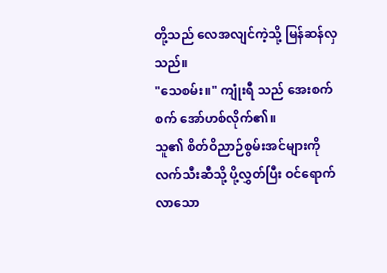တို့သည် လေအလျင်ကဲ့သို့ မြန်ဆန်လှသည်။
"သေစမ်း။" ကျုံးရီ သည် အေးစက်စက် အော်ဟစ်လိုက်၏။
သူ၏ စိတ်ဝိညာဉ်စွမ်းအင်များကို လက်သီးဆီသို့ ပို့လွှတ်ပြီး ဝင်ရောက်လာသော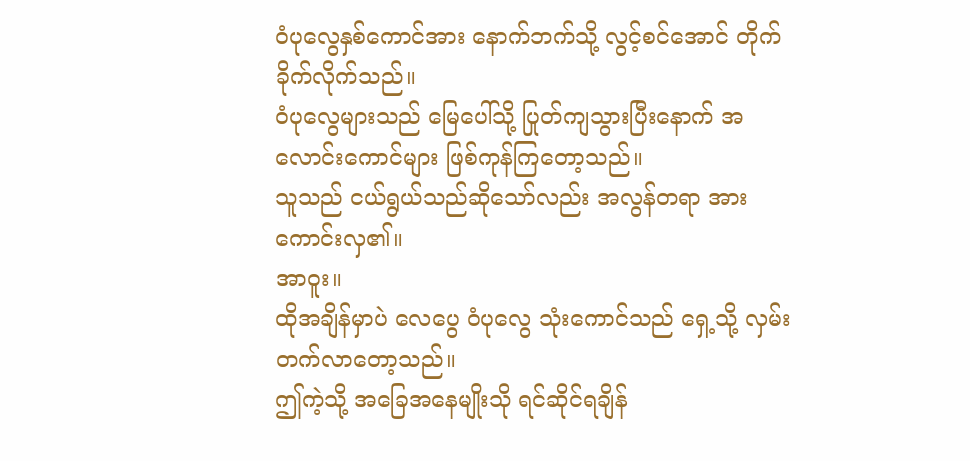ဝံပုလွေနှစ်ကောင်အား နောက်ဘက်သို့ လွင့်စင်အောင် တိုက်ခိုက်လိုက်သည်။
ဝံပုလွေများသည် မြေပေါ်သို့ ပြုတ်ကျသွားပြီးနောက် အလောင်းကောင်များ ဖြစ်ကုန်ကြတော့သည်။
သူသည် ငယ်ရွယ်သည်ဆိုသော်လည်း အလွန်တရာ အားကောင်းလှ၏။
အာဝူး။
ထိုအချိန်မှာပဲ လေပွေ ဝံပုလွေ သုံးကောင်သည် ရှေ့သို့ လှမ်းတက်လာတော့သည်။
ဤကဲ့သို့ အခြေအနေမျိုးသို ရင်ဆိုင်ရချိန်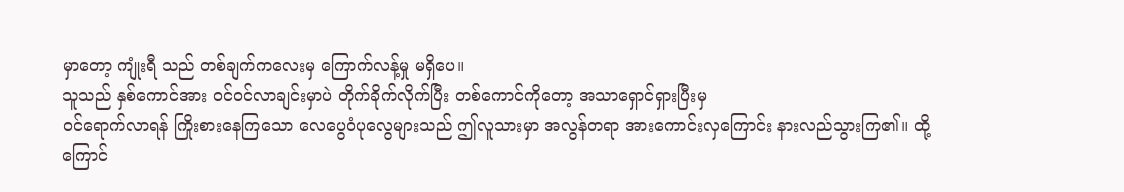မှာတော့ ကျုံးရီ သည် တစ်ချက်ကလေးမှ ကြောက်လန့်မှု မရှိပေ။
သူသည် နှစ်ကောင်အား ဝင်ဝင်လာချင်းမှာပဲ တိုက်ခိုက်လိုက်ပြီး တစ်ကောင်ကိုတော့ အသာရှောင်ရှားပြီးမှ
ဝင်ရောက်လာရန် ကြိုးစားနေကြသော လေပွေဝံပုလွေများသည် ဤလူသားမှာ အလွန်တရာ အားကောင်းလှကြောင်း နားလည်သွားကြ၏။ ထို့ကြောင်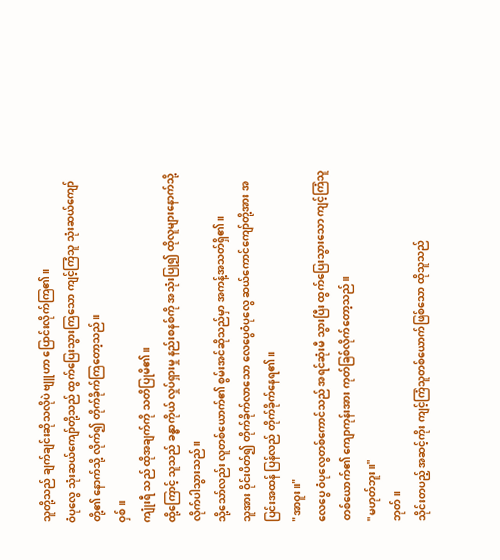သူတို့သည် ချက်ချင်းဆိုသလိုပဲ ဗျူဟာ ပြောင်းလိုက်ကြ၏။
ဝံပုလွေ သုံးဆယ်ကျော်တို့သည် ထွက်ပြေးသွားကြသော ကျင့်ကြံသူ သုံးဆယ်ကျော်တို့၏ နောက်သို့ လိုက်၍ တိုက်ခိုက်ကြတော့သည်။
ဝှစ်။
ကျုံးရီ သည် ထိုအချက်ကို သတိပြုမိ၏။
ထို့ကြောင့် သူသည် ခန္ဓာကိုယ် လှုပ်ရှားမှု နည်းစနစ်ကို အသုံးပြု၍ ထိုလူများနောက်သို့ လိုက်ပါသွားသည်။
သို့သော်လည်း လူတစ်ယောက်၏ စွမ်းအင်ဆိုသည်မှာ အကန့်အသတ်ရှိ၏။
သူအား ဝိုင်းပိတ်၍ တိုက်ခိုက်လာသော လေပွေဝံပုလွေ ဆယ်ကောင်ကျော်တို့အား အပြင်းအထန် ပြန်လည် တိုက်ခိုက်နေရ၏။
"အာဝူး။"
လေပွေ ဝံပုလွေတစ်ကောင်သည် အရင်ဆုံးမီ သွားပြီး ထွက်ပြေးသွားသော ကျင့်ကြံသူတစ်ယောက်၏ ကျောကုန်းအား ကုတ်ခြစ်လိုက်တော့သည်။
"မဟုတ်ဘူး။"
ဘုတ်။
သိုင်းတပည့် အဆင့်ကိုး ကျင့်ကြံသူတစ်ယောက်ဖြစ်သော ထိုသူသည်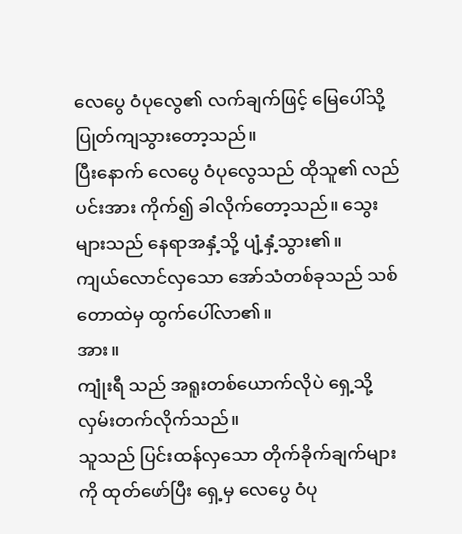လေပွေ ဝံပုလွေ၏ လက်ချက်ဖြင့် မြေပေါ်သို့ ပြုတ်ကျသွားတော့သည်။
ပြီးနောက် လေပွေ ဝံပုလွေသည် ထိုသူ၏ လည်ပင်းအား ကိုက်၍ ခါလိုက်တော့သည်။ သွေးများသည် နေရာအနှံ့သို့ ပျံ့နှံ့သွား၏။
ကျယ်လောင်လှသော အော်သံတစ်ခုသည် သစ်တောထဲမှ ထွက်ပေါ်လာ၏။
အား။
ကျုံးရီ သည် အရူးတစ်ယောက်လိုပဲ ရှေ့သို့ လှမ်းတက်လိုက်သည်။
သူသည် ပြင်းထန်လှသော တိုက်ခိုက်ချက်များကို ထုတ်ဖော်ပြီး ရှေ့မှ လေပွေ ဝံပု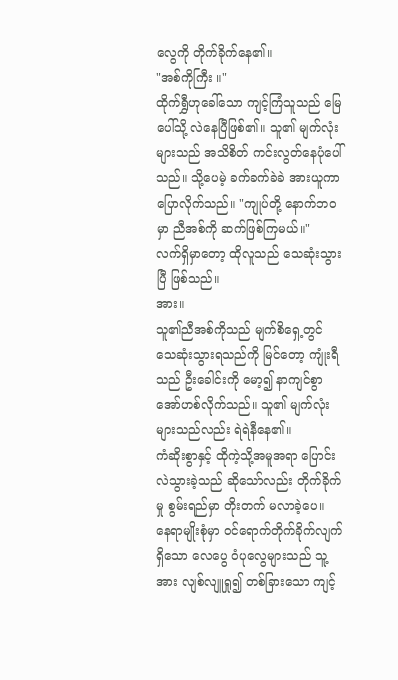လွေကို တိုက်ခိုက်နေ၏။
"အစ်ကိုကြီး ။"
ထိုက်ရွှီဟုခေါ်သော ကျင့်ကြံသူသည် မြေပေါ်သို့ လဲနေပြီဖြစ်၏။ သူ၏ မျက်လုံးများသည် အသိစိတ် ကင်းလွတ်နေပုံပေါ်သည်။ သို့ပေမဲ့ ခက်ခက်ခဲခဲ အားယူကာ ပြောလိုက်သည်။ "ကျုပ်တို့ နောက်ဘဝမှာ ညီအစ်ကို ဆက်ဖြစ်ကြမယ်။"
လက်ရှိမှာတော့ ထိုလူသည် သေဆုံးသွားပြီ ဖြစ်သည်။
အား။
သူ၏ညီအစ်ကိုသည် မျက်စိရှေ့တွင် သေဆုံးသွားရသည်ကို မြင်တော့ ကျုံးရီ သည် ဦးခေါင်းကို မော့၍ နာကျင်စွာ အော်ဟစ်လိုက်သည်။ သူ၏ မျက်လုံးများသည်လည်း ရဲရဲနီနေ၏။
ကံဆိုးစွာနှင့် ထိုကဲ့သို့အမူအရာ ပြောင်းလဲသွားခဲ့သည် ဆိုသော်လည်း တိုက်ခိုက်မှု စွမ်းရည်မှာ တိုးတက် မလာခဲ့ပေ။
နေရာမျိုးစုံမှာ ဝင်ရောက်တိုက်ခိုက်လျက်ရှိသော လေပွေ ဝံပုလွေများသည် သူ့အား လျစ်လျူရှု၍ တစ်ခြားသော ကျင့်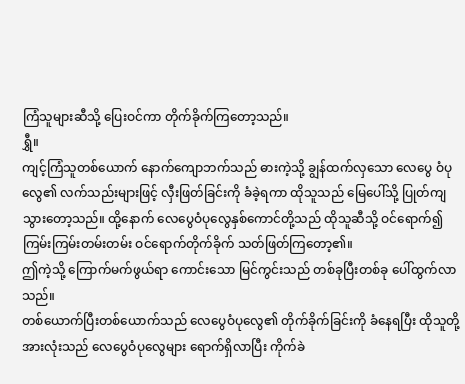ကြံသူများဆီသို့ ပြေးဝင်ကာ တိုက်ခိုက်ကြတော့သည်။
ရွှီ။
ကျင့်ကြံသူတစ်ယောက် နောက်ကျောဘက်သည် ဓားကဲ့သို့ ချွန်ထက်လှသော လေပွေ ဝံပုလွေ၏ လက်သည်းများဖြင့် လှီးဖြတ်ခြင်းကို ခံခဲ့ရကာ ထိုသူသည် မြေပေါ်သို့ ပြုတ်ကျသွားတော့သည်။ ထို့နောက် လေပွေဝံပုလွေနှစ်ကောင်တို့သည် ထိုသူဆီသို့ ဝင်ရောက်၍ ကြမ်းကြမ်းတမ်းတမ်း ဝင်ရောက်တိုက်ခိုက် သတ်ဖြတ်ကြတော့၏။
ဤကဲ့သို့ ကြောက်မက်ဖွယ်ရာ ကောင်းသော မြင်ကွင်းသည် တစ်ခုပြီးတစ်ခု ပေါ်ထွက်လာသည်။
တစ်ယောက်ပြီးတစ်ယောက်သည် လေပွေဝံပုလွေ၏ တိုက်ခိုက်ခြင်းကို ခံနေရပြီး ထိုသူတို့အားလုံးသည် လေပွေဝံပုလွေများ ရောက်ရှိလာပြီး ကိုက်ခဲ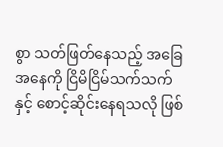စွာ သတ်ဖြတ်နေသည့် အခြေအနေကို ငြိမိငြိမ်သက်သက်နှင့် စောင့်ဆိုင်းနေရသလို ဖြစ်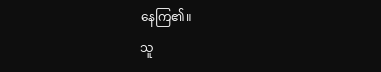နေကြ၏။
သူ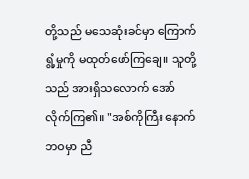တို့သည် မသေဆုံးခင်မှာ ကြောက်ရွံ့မှုကို မထုတ်ဖော်ကြချေ။ သူတို့သည် အားရှိသလောက် အော်လိုက်ကြ၏။ "အစ်ကိုကြီး နောက်ဘဝမှာ ညီ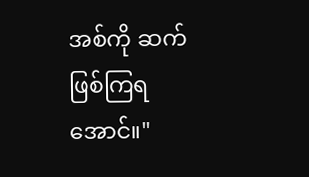အစ်ကို ဆက်ဖြစ်ကြရအောင်။"